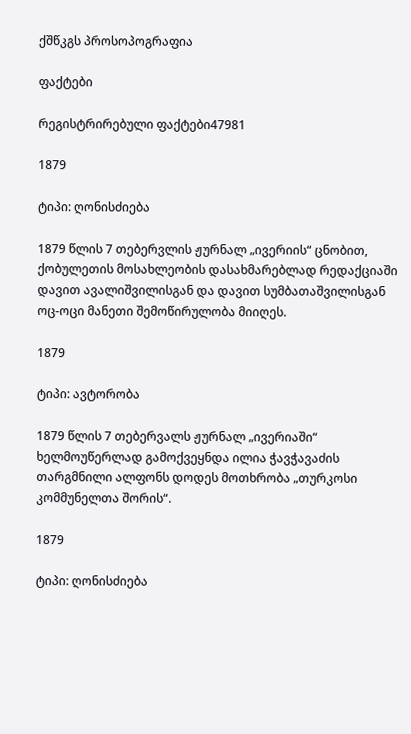ქშწკგს პროსოპოგრაფია

ფაქტები

რეგისტრირებული ფაქტები47981

1879

ტიპი: ღონისძიება

1879 წლის 7 თებერვლის ჟურნალ „ივერიის“ ცნობით, ქობულეთის მოსახლეობის დასახმარებლად რედაქციაში დავით ავალიშვილისგან და დავით სუმბათაშვილისგან ოც-ოცი მანეთი შემოწირულობა მიიღეს.

1879

ტიპი: ავტორობა

1879 წლის 7 თებერვალს ჟურნალ „ივერიაში“ ხელმოუწერლად გამოქვეყნდა ილია ჭავჭავაძის თარგმნილი ალფონს დოდეს მოთხრობა „თურკოსი კომმუნელთა შორის“.

1879

ტიპი: ღონისძიება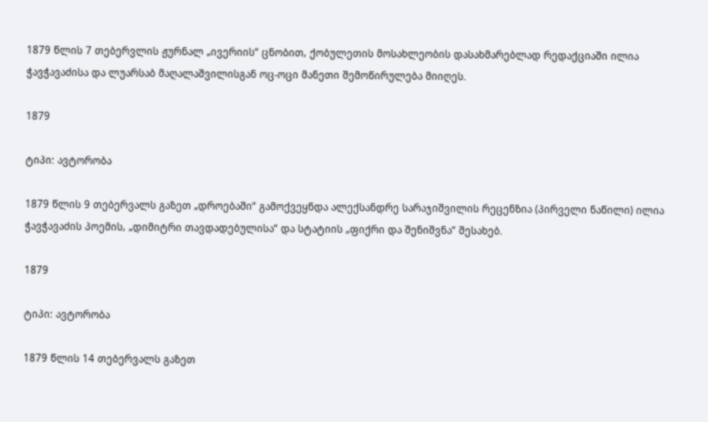1879 წლის 7 თებერვლის ჟურნალ „ივერიის“ ცნობით, ქობულეთის მოსახლეობის დასახმარებლად რედაქციაში ილია ჭავჭავაძისა და ლუარსაბ მაღალაშვილისგან ოც-ოცი მანეთი შემოწირულება მიიღეს.

1879

ტიპი: ავტორობა

1879 წლის 9 თებერვალს გაზეთ „დროებაში“ გამოქვეყნდა ალექსანდრე სარაჯიშვილის რეცენზია (პირველი ნაწილი) ილია ჭავჭავაძის პოემის, „დიმიტრი თავდადებულისა“ და სტატიის „ფიქრი და შენიშვნა“ შესახებ.

1879

ტიპი: ავტორობა

1879 წლის 14 თებერვალს გაზეთ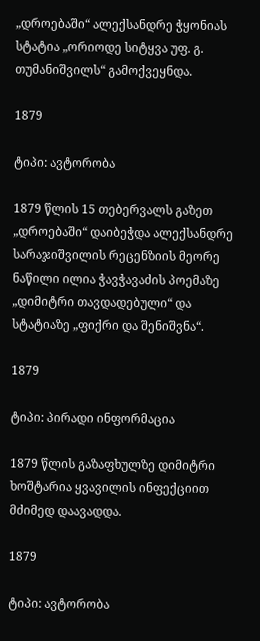„დროებაში“ ალექსანდრე ჭყონიას სტატია „ორიოდე სიტყვა უფ. გ. თუმანიშვილს“ გამოქვეყნდა.

1879

ტიპი: ავტორობა

1879 წლის 15 თებერვალს გაზეთ „დროებაში“ დაიბეჭდა ალექსანდრე სარაჯიშვილის რეცენზიის მეორე ნაწილი ილია ჭავჭავაძის პოემაზე „დიმიტრი თავდადებული“ და სტატიაზე „ფიქრი და შენიშვნა“.

1879

ტიპი: პირადი ინფორმაცია

1879 წლის გაზაფხულზე დიმიტრი ხოშტარია ყვავილის ინფექციით მძიმედ დაავადდა.

1879

ტიპი: ავტორობა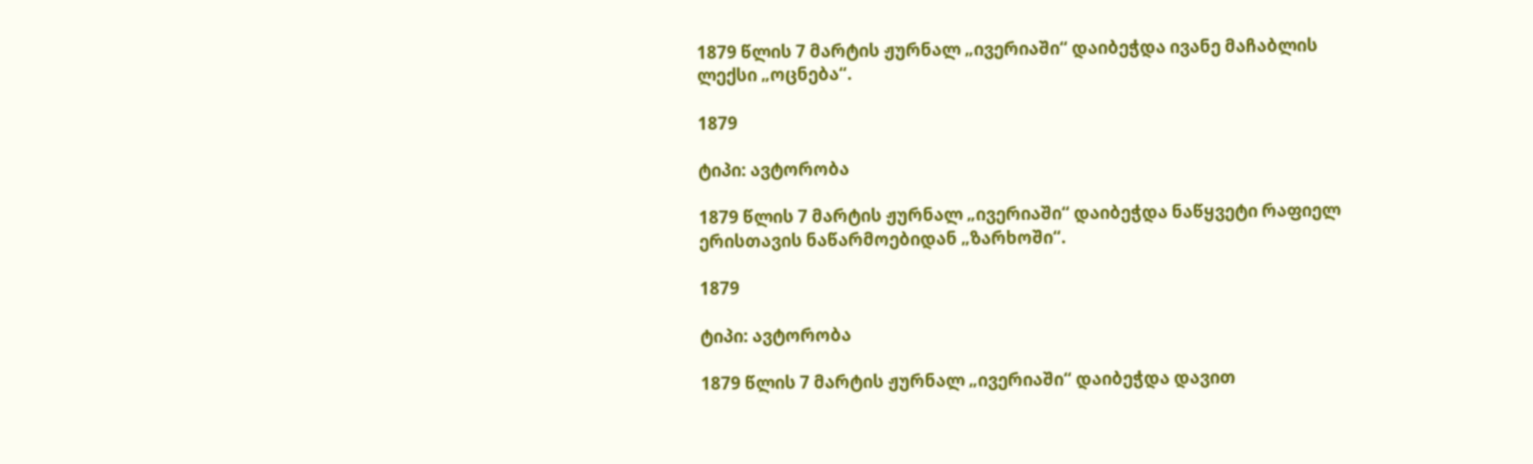1879 წლის 7 მარტის ჟურნალ „ივერიაში“ დაიბეჭდა ივანე მაჩაბლის ლექსი „ოცნება“.

1879

ტიპი: ავტორობა

1879 წლის 7 მარტის ჟურნალ „ივერიაში“ დაიბეჭდა ნაწყვეტი რაფიელ ერისთავის ნაწარმოებიდან „ზარხოში“.

1879

ტიპი: ავტორობა

1879 წლის 7 მარტის ჟურნალ „ივერიაში“ დაიბეჭდა დავით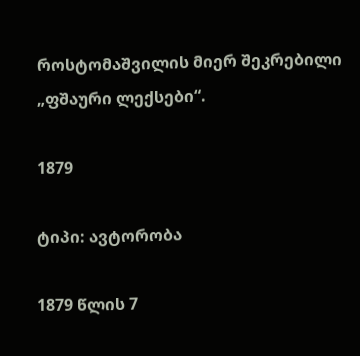როსტომაშვილის მიერ შეკრებილი „ფშაური ლექსები“.

1879

ტიპი: ავტორობა

1879 წლის 7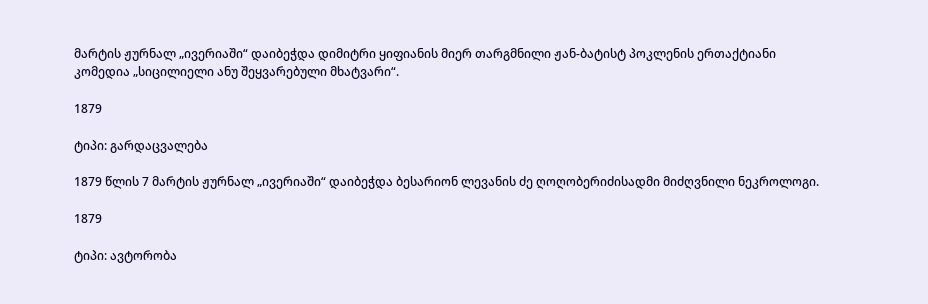მარტის ჟურნალ „ივერიაში“ დაიბეჭდა დიმიტრი ყიფიანის მიერ თარგმნილი ჟან-ბატისტ პოკლენის ერთაქტიანი კომედია „სიცილიელი ანუ შეყვარებული მხატვარი“.

1879

ტიპი: გარდაცვალება

1879 წლის 7 მარტის ჟურნალ „ივერიაში“ დაიბეჭდა ბესარიონ ლევანის ძე ღოღობერიძისადმი მიძღვნილი ნეკროლოგი.

1879

ტიპი: ავტორობა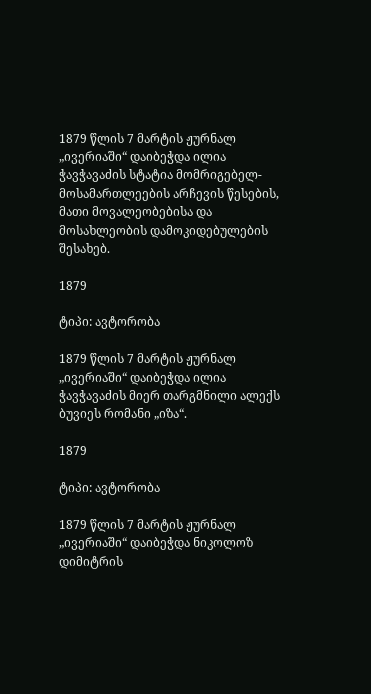1879 წლის 7 მარტის ჟურნალ „ივერიაში“ დაიბეჭდა ილია ჭავჭავაძის სტატია მომრიგებელ-მოსამართლეების არჩევის წესების, მათი მოვალეობებისა და მოსახლეობის დამოკიდებულების შესახებ.

1879

ტიპი: ავტორობა

1879 წლის 7 მარტის ჟურნალ „ივერიაში“ დაიბეჭდა ილია ჭავჭავაძის მიერ თარგმნილი ალექს ბუვიეს რომანი „იზა“.

1879

ტიპი: ავტორობა

1879 წლის 7 მარტის ჟურნალ „ივერიაში“ დაიბეჭდა ნიკოლოზ დიმიტრის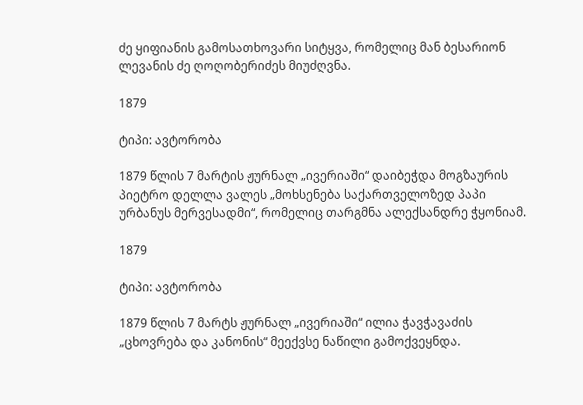ძე ყიფიანის გამოსათხოვარი სიტყვა, რომელიც მან ბესარიონ ლევანის ძე ღოღობერიძეს მიუძღვნა.

1879

ტიპი: ავტორობა

1879 წლის 7 მარტის ჟურნალ „ივერიაში“ დაიბეჭდა მოგზაურის პიეტრო დელლა ვალეს „მოხსენება საქართველოზედ პაპი ურბანუს მერვესადმი“, რომელიც თარგმნა ალექსანდრე ჭყონიამ.

1879

ტიპი: ავტორობა

1879 წლის 7 მარტს ჟურნალ „ივერიაში“ ილია ჭავჭავაძის „ცხოვრება და კანონის“ მეექვსე ნაწილი გამოქვეყნდა.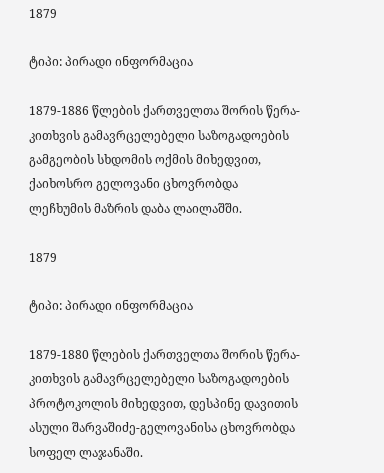1879

ტიპი: პირადი ინფორმაცია

1879-1886 წლების ქართველთა შორის წერა-კითხვის გამავრცელებელი საზოგადოების გამგეობის სხდომის ოქმის მიხედვით, ქაიხოსრო გელოვანი ცხოვრობდა ლეჩხუმის მაზრის დაბა ლაილაშში.

1879

ტიპი: პირადი ინფორმაცია

1879-1880 წლების ქართველთა შორის წერა-კითხვის გამავრცელებელი საზოგადოების პროტოკოლის მიხედვით, დესპინე დავითის ასული შარვაშიძე-გელოვანისა ცხოვრობდა სოფელ ლაჯანაში.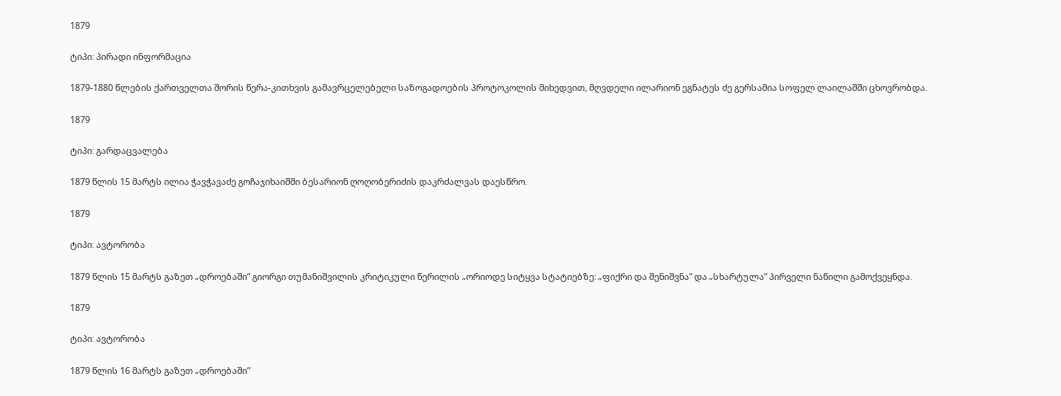1879

ტიპი: პირადი ინფორმაცია

1879-1880 წლების ქართველთა შორის წერა-კითხვის გამავრცელებელი საზოგადოების პროტოკოლის მიხედვით, მღვდელი ილარიონ ეგნატეს ძე გერსამია სოფელ ლაილაშში ცხოვრობდა.

1879

ტიპი: გარდაცვალება

1879 წლის 15 მარტს ილია ჭავჭავაძე გოჩაჯიხაიშში ბესარიონ ღოღობერიძის დაკრძალვას დაესწრო.

1879

ტიპი: ავტორობა

1879 წლის 15 მარტს გაზეთ „დროებაში“ გიორგი თუმანიშვილის კრიტიკული წერილის „ორიოდე სიტყვა სტატიებზე: „ფიქრი და შენიშვნა“ და „სხარტულა“ პირველი ნაწილი გამოქვეყნდა.

1879

ტიპი: ავტორობა

1879 წლის 16 მარტს გაზეთ „დროებაში“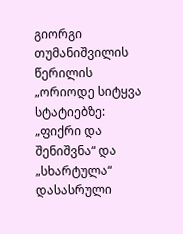გიორგი თუმანიშვილის წერილის „ორიოდე სიტყვა სტატიებზე: „ფიქრი და შენიშვნა“ და „სხარტულა“ დასასრული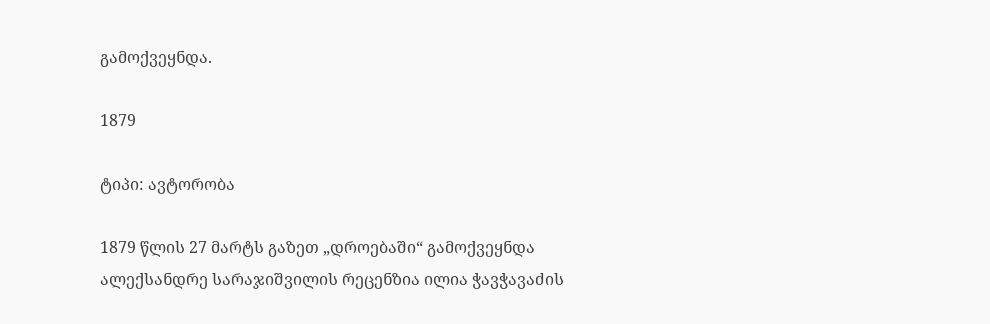გამოქვეყნდა.

1879

ტიპი: ავტორობა

1879 წლის 27 მარტს გაზეთ „დროებაში“ გამოქვეყნდა ალექსანდრე სარაჯიშვილის რეცენზია ილია ჭავჭავაძის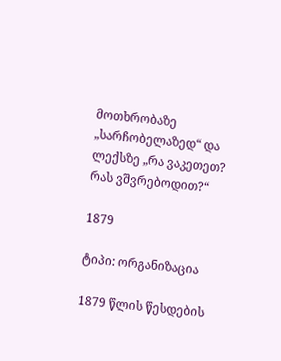მოთხრობაზე „სარჩობელაზედ“ და ლექსზე „რა ვაკეთეთ? რას ვშვრებოდით?“

1879

ტიპი: ორგანიზაცია

1879 წლის წესდების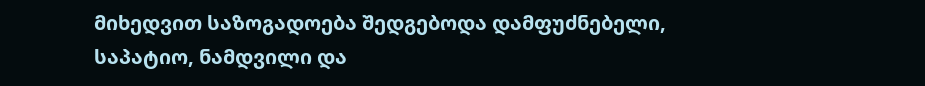მიხედვით საზოგადოება შედგებოდა დამფუძნებელი, საპატიო, ნამდვილი და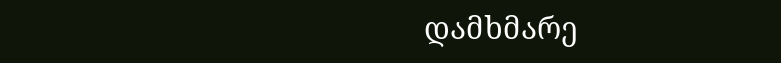დამხმარე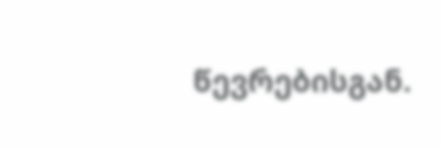წევრებისგან.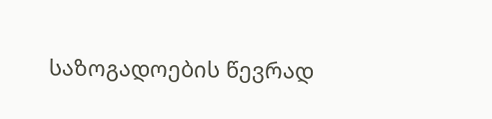საზოგადოების წევრად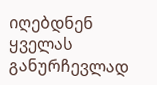იღებდნენ ყველას განურჩევლად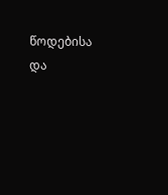წოდებისა და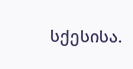სქესისა.